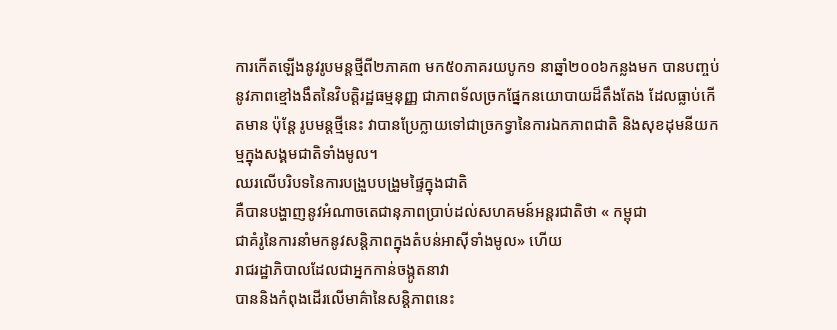ការកើតឡើងនូវរូបមន្តថ្មីពី២ភាគ៣ មក៥០ភាគរយបូក១ នាឆ្នាំ២០០៦កន្លងមក បានបញ្ចប់នូវភាពខ្មៅងងឹតនៃវិបត្តិរដ្ឋធម្មនុញ្ញ ជាភាពទ័លច្រកផ្នែកនយោបាយដ៏តឹងតែង ដែលធ្លាប់កើតមាន ប៉ុន្តែ រូបមន្តថ្មីនេះ វាបានប្រែក្លាយទៅជាច្រកទ្វានៃការឯកភាពជាតិ និងសុខដុមនីយកម្មក្នុងសង្គមជាតិទាំងមូល។
ឈរលើបរិបទនៃការបង្រួបបង្រួមផ្ទៃក្នុងជាតិ
គឺបានបង្ហាញនូវអំណាចតេជានុភាពប្រាប់ដល់សហគមន៍អន្តរជាតិថា « កម្ពុជា
ជាគំរូនៃការនាំមកនូវសន្តិភាពក្នុងតំបន់អាស៊ីទាំងមូល» ហើយ
រាជរដ្ឋាភិបាលដែលជាអ្នកកាន់ចង្កូតនាវា
បាននិងកំពុងដើរលើមាគ៌ានៃសន្តិភាពនេះ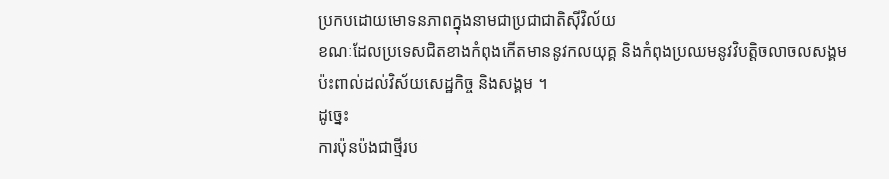ប្រកបដោយមោទនភាពក្នុងនាមជាប្រជាជាតិស៊ីវិល័យ
ខណៈដែលប្រទេសជិតខាងកំពុងកើតមាននូវកលយុគ្គ និងកំពុងប្រឈមនូវវិបត្តិចលាចលសង្គម
ប៉ះពាល់ដល់វិស័យសេដ្ឋកិច្ច និងសង្គម ។
ដូច្នេះ
ការប៉ុនប៉ងជាថ្មីរប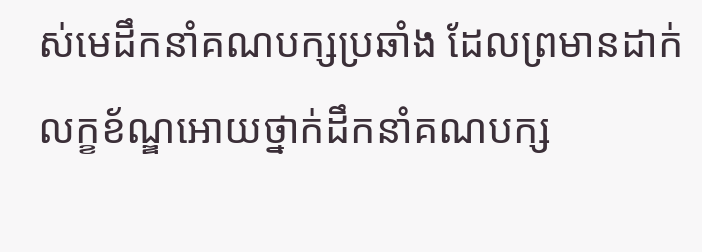ស់មេដឹកនាំគណបក្សប្រឆាំង ដែលព្រមានដាក់លក្ខខ័ណ្ឌអោយថ្នាក់ដឹកនាំគណបក្ស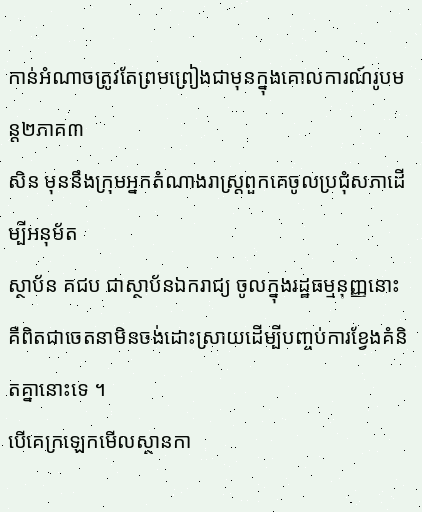កាន់អំណាចត្រូវតែព្រមព្រៀងជាមុនក្នុងគោលការណ៍រូបមន្ត២ភាគ៣
សិន មុននឹងក្រុមអ្នកតំណាងរាស្ត្រពួកគេចូលប្រជុំសភាដើម្បីអនុម័ត
ស្ថាប័ន គជប ជាស្ថាប័នឯករាជ្យ ចូលក្នុងរដ្ឋធម្មនុញ្ញនោះ
គឺពិតជាចេតនាមិនចង់ដោះស្រាយដើម្បីបញ្ចប់ការខ្វែងគំនិតគ្នានោះទេ ។
បើគេក្រឡេកមើលស្ថានកា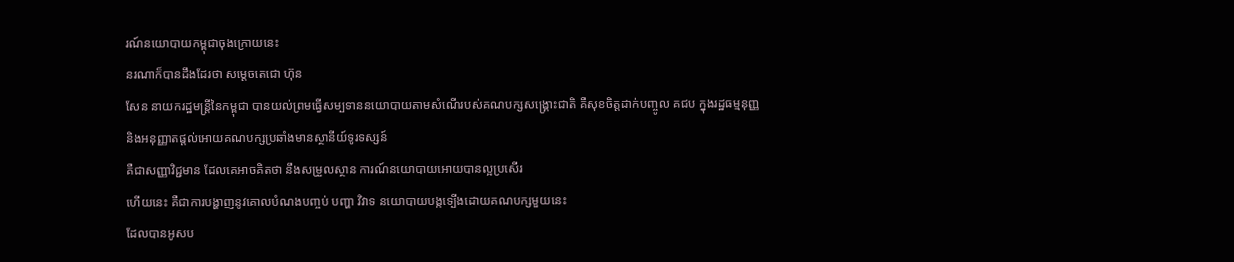រណ៍នយោបាយកម្ពុជាចុងក្រោយនេះ
នរណាក៏បានដឹងដែរថា សម្តេចតេជោ ហ៊ុន
សែន នាយករដ្ឋមន្ត្រីនៃកម្ពុជា បានយល់ព្រមធ្វើសម្បទាននយោបាយតាមសំណើរបស់គណបក្សសង្គ្រោះជាតិ គឺសុខចិត្តដាក់បញ្ចូល គជប ក្នុងរដ្ឋធម្មនុញ្ញ
និងអនុញ្ញាតផ្តល់អោយគណបក្សប្រឆាំងមានស្ថានីយ៍ទូរទស្សន៍
គឺជាសញ្ញាវិជ្ជមាន ដែលគេអាចគិតថា នឹងសម្រួលស្ថាន ការណ៍នយោបាយអោយបានល្អប្រសើរ
ហើយនេះ គឺជាការបង្ហាញនូវគោលបំណងបញ្ចប់ បញ្ហា វិវាទ នយោបាយបង្កទ្បើងដោយគណបក្សមួយនេះ
ដែលបានអូសប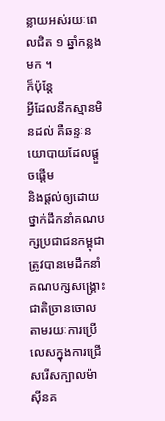ន្លាយអស់រយៈពេលជិត ១ ឆ្នាំកន្លងមក ។
ក៏ប៉ុន្តែ
អ្វីដែលនឹកស្មានមិនដល់ គឺឆន្ទៈនយោបាយដែលផ្តួចផ្តើម
និងផ្តល់ឲ្យដោយថ្នាក់ដឹកនាំគណបក្សប្រជាជនកម្ពុជា ត្រូវបានមេដឹកនាំគណបក្សសង្គ្រោះជាតិច្រានចោល តាមរយៈការប្រើលេសក្នុងការជ្រើសរើសក្បាលម៉ាស៊ីនគ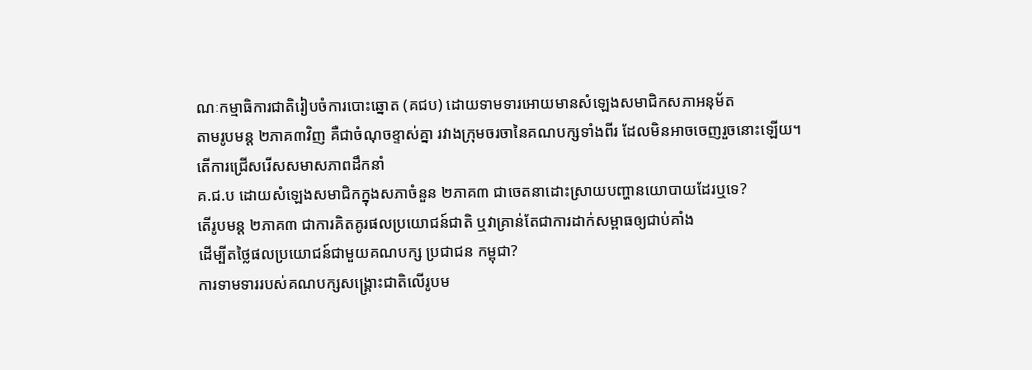ណៈកម្មាធិការជាតិរៀបចំការបោះឆ្នោត (គជប) ដោយទាមទារអោយមានសំឡេងសមាជិកសភាអនុម័ត
តាមរូបមន្ត ២ភាគ៣វិញ គឺជាចំណុចខ្ទាស់គ្នា រវាងក្រុមចរចានៃគណបក្សទាំងពីរ ដែលមិនអាចចេញរួចនោះឡើយ។
តើការជ្រើសរើសសមាសភាពដឹកនាំ
គ.ជ.ប ដោយសំឡេងសមាជិកក្នុងសភាចំនួន ២ភាគ៣ ជាចេតនាដោះស្រាយបញ្ហានយោបាយដែរឬទេ?
តើរូបមន្ត ២ភាគ៣ ជាការគិតគូរផលប្រយោជន៍ជាតិ ឬវាគ្រាន់តែជាការដាក់សម្ពាធឲ្យជាប់គាំង
ដើម្បីតថ្លៃផលប្រយោជន៍ជាមួយគណបក្ស ប្រជាជន កម្ពុជា?
ការទាមទាររបស់គណបក្សសង្គ្រោះជាតិលើរូបម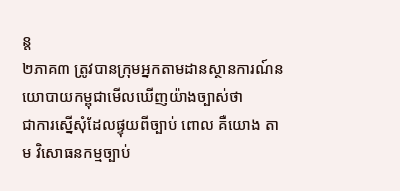ន្ត
២ភាគ៣ ត្រូវបានក្រុមអ្នកតាមដានស្ថានការណ៍នយោបាយកម្ពុជាមើលឃើញយ៉ាងច្បាស់ថា
ជាការស្នើសុំដែលផ្ទុយពីច្បាប់ ពោល គឺយោង តាម វិសោធនកម្មច្បាប់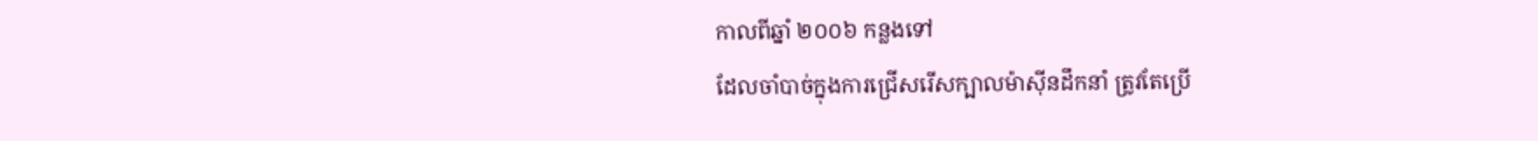កាលពីឆ្នាំ ២០០៦ កន្លងទៅ
ដែលចាំបាច់ក្នុងការជ្រើសរើសក្បាលម៉ាស៊ីនដឹកនាំ ត្រូវតែប្រើ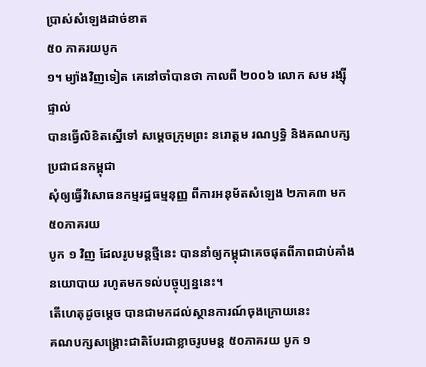ប្រាស់សំឡេងដាច់ខាត
៥០ ភាគរយបូក
១។ ម្យ៉ាងវិញទៀត គេនៅចាំបានថា កាលពី ២០០៦ លោក សម រង្ស៊ី ផ្ទាល់
បានធ្វើលិខិតស្នើទៅ សម្តេចក្រុមព្រះ នរោត្តម រណឫទ្ធិ និងគណបក្សប្រជាជនកម្ពុជា
សុំឲ្យធ្វើវិសោធនកម្មរដ្ឋធម្មនុញ្ញ ពីការអនុម័តសំឡេង ២ភាគ៣ មក
៥០ភាគរយ
បូក ១ វិញ ដែលរូបមន្តថ្មីនេះ បាននាំឲ្យកម្ពុជាគេចផុតពីភាពជាប់គាំងនយោបាយ រហូតមកទល់បច្ចុប្បន្ននេះ។
តើហេតុដូចម្តេច បានជាមកដល់ស្ថានការណ៍ចុងក្រោយនេះ
គណបក្សសង្គ្រោះជាតិបែរជាខ្លាចរូបមន្ត ៥០ភាគរយ បូក ១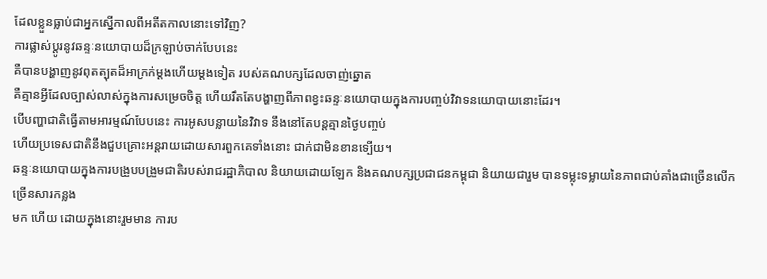ដែលខ្លួនធ្លាប់ជាអ្នកស្នើកាលពីអតីតកាលនោះទៅវិញ?
ការផ្លាស់ប្តូរនូវឆន្ទៈនយោបាយដ៏ក្រឡាប់ចាក់បែបនេះ
គឺបានបង្ហាញនូវពុតត្បុតដ៏អាក្រក់ម្តងហើយម្តងទៀត របស់គណបក្សដែលចាញ់ឆ្នោត
គឺគ្មានអ្វីដែលច្បាស់លាស់ក្នុងការសម្រេចចិត្ត ហើយរឹតតែបង្ហាញពីភាពខ្វះឆន្ទៈនយោបាយក្នុងការបញ្ចប់វិវាទនយោបាយនោះដែរ។
បើបញ្ហាជាតិធ្វើតាមអារម្មណ៍បែបនេះ ការអូសបន្លាយនៃវិវាទ នឹងនៅតែបន្តគ្មានថ្ងៃបញ្ចប់
ហើយប្រទេសជាតិនឹងជួបគ្រោះអន្តរាយដោយសារពួកគេទាំងនោះ ជាក់ជាមិនខានទ្បើយ។
ឆន្ទៈនយោបាយក្នុងការបង្រួបបង្រួមជាតិរបស់រាជរដ្ឋាភិបាល និយាយដោយឡែក និងគណបក្សប្រជាជនកម្ពុជា និយាយជារួម បានទម្លុះទម្លាយនៃភាពជាប់គាំងជាច្រើនលើកច្រើនសារកន្លង
មក ហើយ ដោយក្នុងនោះរួមមាន ការប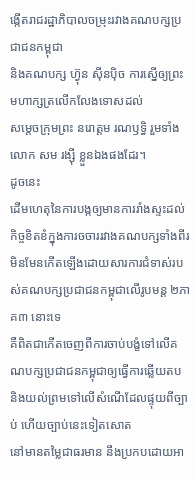ង្កើតរាជរដ្ឋាភិបាលចម្រុះរវាងគណបក្សប្រជាជនកម្ពុជា
និងគណបក្ស ហ៊្វុន ស៊ីនប៉ិច ការស្នើឲ្យព្រះមហាក្សត្រលើកលែងទោសដល់
សម្តេចក្រុមព្រះ នរោត្តម រណឫទ្ធិ រួមទាំង លោក សម រង្ស៊ី ខ្លួនឯងផងដែរ។
ដូចនេះ
ដើមហេតុនៃការបង្កឲ្យមានការរាំងស្ទះដល់កិច្ចខិតខំក្នុងការចចាររវាងគណបក្សទាំងពីរ
មិនមែនកើតឡើងដោយសារការជំទាស់របស់គណបក្សប្រជាជនកម្ពុជាលើរូបមន្ត ២ភាគ៣ នោះទេ
គឺពិតជាកើតចេញពីការចាប់បង្ខំទៅលើគណបក្សប្រជាជនកម្ពុជាឲ្យធ្វើការឆ្លើយតប
និងយល់ព្រមទៅលើសំណើដែលផ្ទុយពីច្បាប់ ហើយច្បាប់នេះទៀតសោត
នៅមានតម្លៃជាធរមាន នឹងប្រកបដោយអា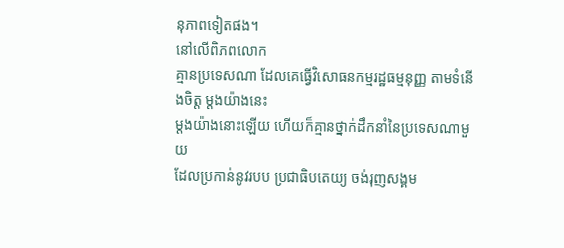នុភាពទៀតផង។
នៅលើពិភពលោក
គ្មានប្រទេសណា ដែលគេធ្វើវិសោធនកម្មរដ្ឋធម្មនុញ្ញ តាមទំនើងចិត្ត ម្តងយ៉ាងនេះ
ម្តងយ៉ាងនោះឡើយ ហើយក៏គ្មានថ្នាក់ដឹកនាំនៃប្រទេសណាមួយ
ដែលប្រកាន់នូវរបប ប្រជាធិបតេយ្យ ចង់រុញសង្គម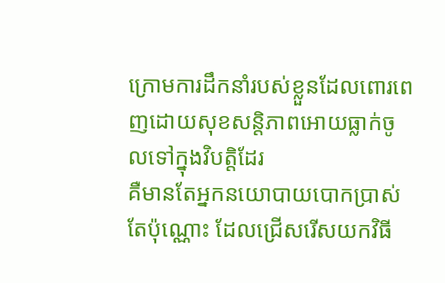ក្រោមការដឹកនាំរបស់ខ្លួនដែលពោរពេញដោយសុខសន្តិភាពអោយធ្លាក់ចូលទៅក្នុងវិបត្តិដែរ
គឺមានតែអ្នកនយោបាយបោកប្រាស់តែប៉ុណ្ណោះ ដែលជ្រើសរើសយកវិធី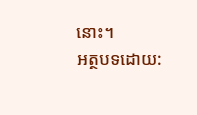នោះ។
អត្ថបទដោយ: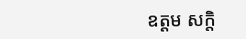ឧត្តម សក្តិ